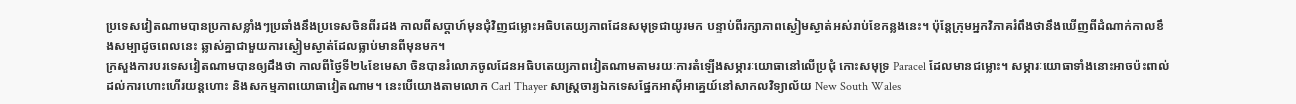ប្រទេសវៀតណាមបានប្រកាសខ្លាំងៗប្រឆាំងនឹងប្រទេសចិនពីរដង កាលពីសប្តាហ៍មុនជុំវិញជម្លោះអធិបតេយ្យភាពដែនសមុទ្រជាយូរមក បន្ទាប់ពីរក្សាភាពស្ងៀមស្ងាត់អស់រាប់ខែកន្លងនេះ។ ប៉ុន្តែក្រុមអ្នកវិភាគរំពឹងថានឹងឃើញពីដំណាក់កាលខឹងសម្បាដូចពេលនេះ ឆ្លាស់គ្នាជាមួយការស្ងៀមស្ងាត់ដែលធ្លាប់មានពីមុនមក។
ក្រសួងការបរទេសវៀតណាមបានឲ្យដឹងថា កាលពីថ្ងៃទី២៤ខែមេសា ចិនបានរំលោភចូលដែនអធិបតេយ្យភាពវៀតណាមតាមរយៈការតំឡើងសម្ភារៈយោធានៅលើប្រជុំ កោះសមុទ្រ Paracel ដែលមានជម្លោះ។ សម្ភារៈយោធាទាំងនោះអាចប៉ះពាល់ដល់ការហោះហើរយន្តហោះ និងសកម្មភាពយោធាវៀតណាម។ នេះបើយោងតាមលោក Carl Thayer សាស្រ្តចារ្យឯកទេសផ្នែកអាស៊ីអាគ្នេយ៍នៅសាកលវិទ្យាល័យ New South Wales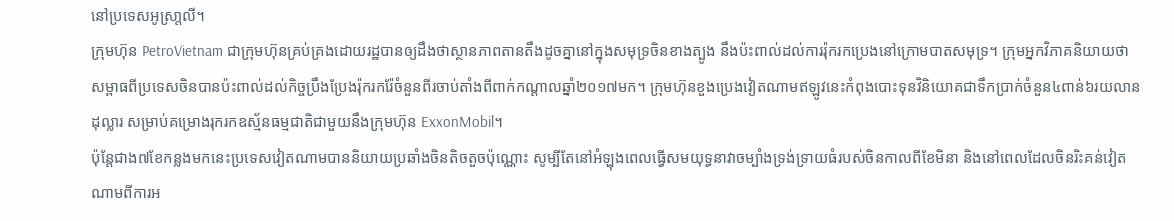នៅប្រទេសអូស្រា្តលី។
ក្រុមហ៊ុន PetroVietnam ជាក្រុមហ៊ុនគ្រប់គ្រងដោយរដ្ឋបានឲ្យដឹងថាស្ថានភាពតានតឹងដូចគ្នានៅក្នុងសមុទ្រចិនខាងត្បូង នឹងប៉ះពាល់ដល់ការរ៉ុករកប្រេងនៅក្រោមបាតសមុទ្រ។ ក្រុមអ្នកវិភាគនិយាយថា សម្ពាធពីប្រទេសចិនបានប៉ះពាល់ដល់កិច្ចប្រឹងប្រែងរ៉ុករករ៉ែចំនួនពីរចាប់តាំងពីពាក់កណ្តាលឆ្នាំ២០១៧មក។ ក្រុមហ៊ុនខួងប្រេងវៀតណាមឥឡូវនេះកំពុងបោះទុនវិនិយោគជាទឹកប្រាក់ចំនួន៤ពាន់៦រយលានដុល្លារ សម្រាប់គម្រោងរុករកឧស័្មនធម្មជាតិជាមួយនឹងក្រុមហ៊ុន ExxonMobil។
ប៉ុន្តែជាង៧ខែកន្លងមកនេះប្រទេសវៀតណាមបាននិយាយប្រឆាំងចិនតិចតួចប៉ុណ្ណោះ សូម្បីតែនៅអំឡុងពេលធ្វើសមយុទ្ធនាវាចម្បាំងទ្រង់ទ្រាយធំរបស់ចិនកាលពីខែមិនា និងនៅពេលដែលចិនរិះគន់វៀតណាមពីការអ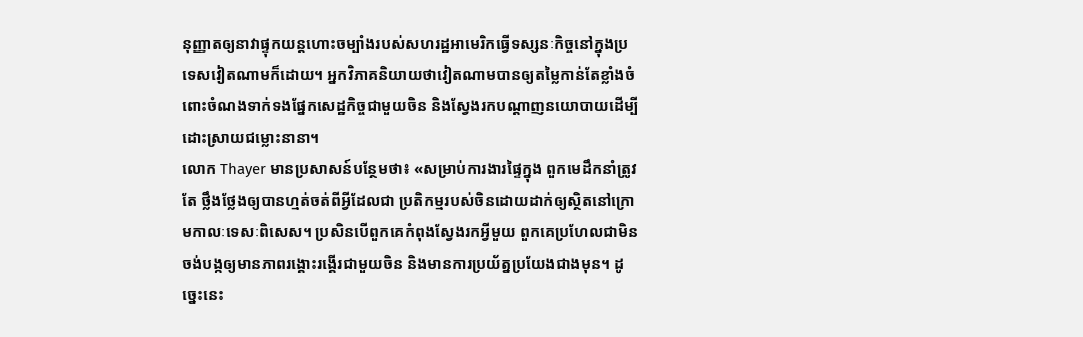នុញ្ញាតឲ្យនាវាផ្ទុកយន្តហោះចម្បាំងរបស់សហរដ្ឋអាមេរិកធ្វើទស្សនៈកិច្ចនៅក្នុងប្រទេសវៀតណាមក៏ដោយ។ អ្នកវិភាគនិយាយថាវៀតណាមបានឲ្យតម្លៃកាន់តែខ្លាំងចំពោះចំណងទាក់ទងផ្នែកសេដ្ឋកិច្ចជាមួយចិន និងស្វែងរកបណ្តាញនយោបាយដើម្បីដោះស្រាយជម្លោះនានា។
លោក Thayer មានប្រសាសន៍បន្ថែមថា៖ «សម្រាប់ការងារផ្ទៃក្នុង ពួកមេដឹកនាំត្រូវតែ ថ្លឹងថ្លែងឲ្យបានហ្មត់ចត់ពីអ្វីដែលជា ប្រតិកម្មរបស់ចិនដោយដាក់ឲ្យស្ថិតនៅក្រោមកាលៈទេសៈពិសេស។ ប្រសិនបើពួកគេកំពុងស្វែងរកអ្វីមួយ ពួកគេប្រហែលជាមិនចង់បង្កឲ្យមានភាពរង្គោះរង្គើរជាមួយចិន និងមានការប្រយ័ត្នប្រយែងជាងមុន។ ដូច្នេះនេះ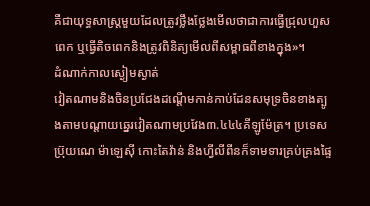គឺជាយុទ្ធសាស្រ្តមួយដែលត្រូវថ្លឹងថ្លែងមើលថាជាការធ្វើជ្រុលហួសពេក ឬធ្វើតិចពេកនិងត្រូវពិនិត្យមើលពីសម្ពាធពីខាងក្នុង»។
ដំណាក់កាលស្ងៀមស្ងាត់
វៀតណាមនិងចិនប្រជែងដណ្តើមកាន់កាប់ដែនសមុទ្រចិនខាងត្បូងតាមបណ្តាយឆ្នេរវៀតណាមប្រវែង៣.៤៤៤គីឡូម៉ែត្រ។ ប្រទេសប្រ៊ុយណេ ម៉ាឡេស៊ី កោះតៃវ៉ាន់ និងហ្វីលីពីនក៏ទាមទារគ្រប់គ្រងផ្ទៃ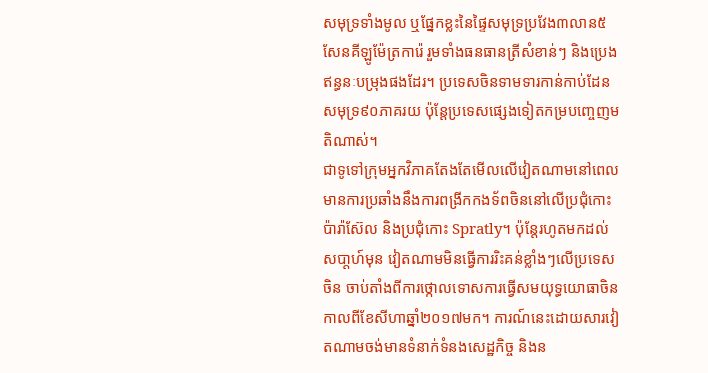សមុទ្រទាំងមូល ឬផ្នែកខ្លះនៃផ្ទៃសមុទ្រប្រវែង៣លាន៥សែនគីឡូម៉ែត្រការ៉េ រួមទាំងធនធានត្រីសំខាន់ៗ និងប្រេងឥន្ធនៈបម្រុងផងដែរ។ ប្រទេសចិនទាមទារកាន់កាប់ដែនសមុទ្រ៩០ភាគរយ ប៉ុន្តែប្រទេសផ្សេងទៀតកម្របញ្ចេញមតិណាស់។
ជាទូទៅក្រុមអ្នកវិភាគតែងតែមើលលើវៀតណាមនៅពេលមានការប្រឆាំងនឹងការពង្រីកកងទ័ពចិននៅលើប្រជុំកោះប៉ារ៉ាស៊ែល និងប្រជុំកោះ Spratly។ ប៉ុន្តែរហូតមកដល់សបា្តហ៍មុន វៀតណាមមិនធ្វើការរិះគន់ខ្លាំងៗលើប្រទេសចិន ចាប់តាំងពីការថ្កោលទោសការធ្វើសមយុទ្ធយោធាចិនកាលពីខែសីហាឆ្នាំ២០១៧មក។ ការណ៍នេះដោយសារវៀតណាមចង់មានទំនាក់ទំនងសេដ្ឋកិច្ច និងន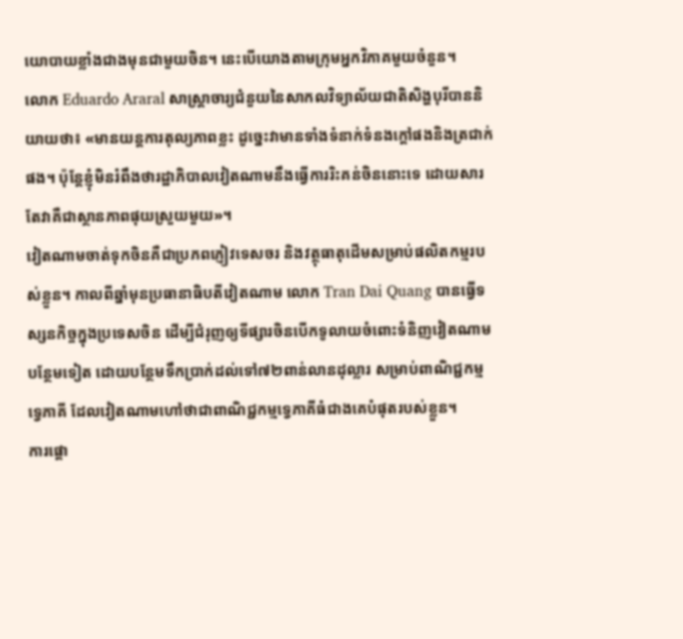យោបាយខ្លាំងជាងមុនជាមួយចិន។ នេះបើយោងតាមក្រុមអ្នកវិភាគមួយចំនួន។
លោក Eduardo Araral សាស្រ្តាចារ្យជំនួយនៃសាកលវិទ្យាល័យជាតិសិង្ហបុរីបាននិយាយថា៖ «មានយន្តការតុល្យភាពខ្លះ ដូច្នេះវាមានទាំងទំនាក់ទំនងក្តៅផងនិងត្រជាក់ផង។ ប៉ុន្តែខ្ញុំមិនរំពឹងថារដ្ឋាភិបាលវៀតណាមនឹងធ្វើការរិះគន់ចិននោះទេ ដោយសារតែវាគឺជាស្ថានភាពផុយស្រួយមួយ»។
វៀតណាមចាត់ទុកចិនគឺជាប្រភពភ្ញៀវទេសចរ និងវត្ថុធាតុដើមសម្រាប់ផលិតកម្មរបស់ខ្លួន។ កាលពីឆ្នាំមុនប្រធានាធិបតីវៀតណាម លោក Tran Dai Quang បានធ្វើទស្សនកិច្ចក្នុងប្រទេសចិន ដើម្បីជំរុញឲ្យទីផ្សារចិនបើកទូលាយចំពោះទំនិញវៀតណាមបន្ថែមទៀត ដោយបន្ថែមទឹកប្រាក់ដល់ទៅ៧២ពាន់លានដុល្លារ សម្រាប់ពាណិជ្ជកម្មទ្វេភាគី ដែលវៀតណាមហៅថាជាពាណិជ្ជកម្មទ្វេភាគីធំជាងគេបំផុតរបស់ខ្លួន។
ការផ្តោ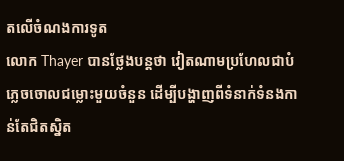តលើចំណងការទូត
លោក Thayer បានថ្លែងបន្តថា វៀតណាមប្រហែលជាបំភ្លេចចោលជម្លោះមួយចំនួន ដើម្បីបង្ហាញពីទំនាក់ទំនងកាន់តែជិតស្និត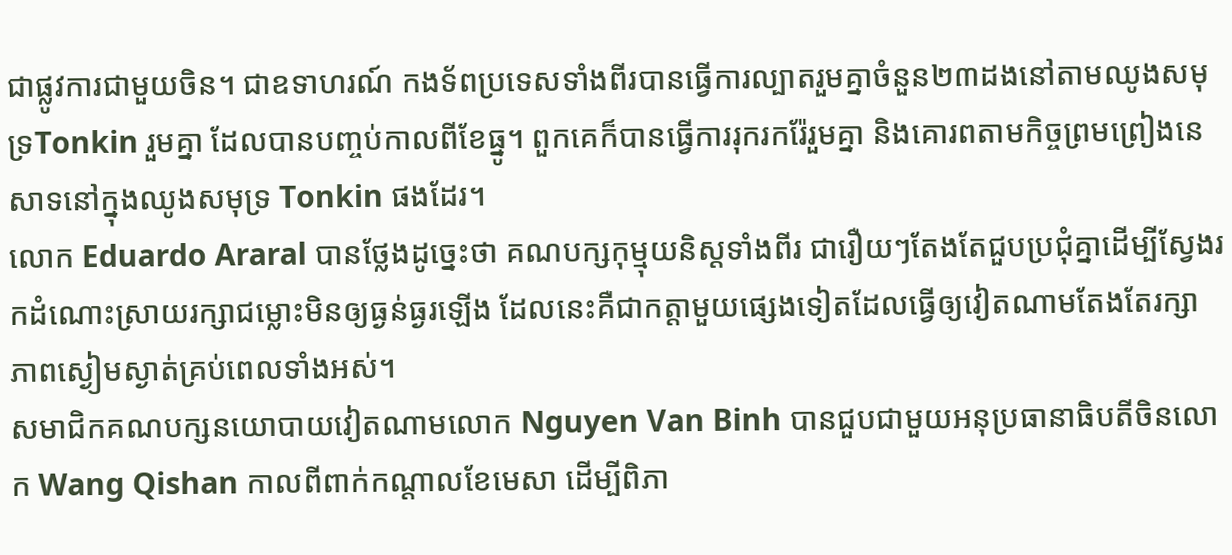ជាផ្លូវការជាមួយចិន។ ជាឧទាហរណ៍ កងទ័ពប្រទេសទាំងពីរបានធ្វើការល្បាតរួមគ្នាចំនួន២៣ដងនៅតាមឈូងសមុទ្រTonkin រួមគ្នា ដែលបានបញ្ចប់កាលពីខែធ្នូ។ ពួកគេក៏បានធ្វើការរុករករ៉ែរួមគ្នា និងគោរពតាមកិច្ចព្រមព្រៀងនេសាទនៅក្នុងឈូងសមុទ្រ Tonkin ផងដែរ។
លោក Eduardo Araral បានថ្លែងដូច្នេះថា គណបក្សកុម្មុយនិស្តទាំងពីរ ជារឿយៗតែងតែជួបប្រជុំគ្នាដើម្បីស្វែងរកដំណោះស្រាយរក្សាជម្លោះមិនឲ្យធ្ងន់ធ្ងរឡើង ដែលនេះគឺជាកត្តាមួយផ្សេងទៀតដែលធ្វើឲ្យវៀតណាមតែងតែរក្សាភាពស្ងៀមស្ងាត់គ្រប់ពេលទាំងអស់។
សមាជិកគណបក្សនយោបាយវៀតណាមលោក Nguyen Van Binh បានជួបជាមួយអនុប្រធានាធិបតីចិនលោក Wang Qishan កាលពីពាក់កណ្តាលខែមេសា ដើម្បីពិភា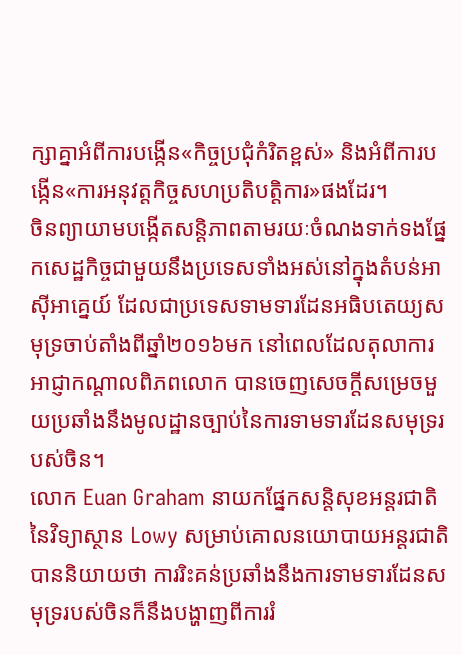ក្សាគ្នាអំពីការបង្កើន«កិច្ចប្រជុំកំរិតខ្ពស់» និងអំពីការបង្កើន«ការអនុវត្ដកិច្ចសហប្រតិបត្តិការ»ផងដែរ។
ចិនព្យាយាមបង្កើតសន្តិភាពតាមរយៈចំណងទាក់ទងផ្នែកសេដ្ឋកិច្ចជាមួយនឹងប្រទេសទាំងអស់នៅក្នុងតំបន់អាស៊ីអាគ្នេយ៍ ដែលជាប្រទេសទាមទារដែនអធិបតេយ្យសមុទ្រចាប់តាំងពីឆ្នាំ២០១៦មក នៅពេលដែលតុលាការអាជ្ញាកណ្តាលពិភពលោក បានចេញសេចក្តីសម្រេចមួយប្រឆាំងនឹងមូលដ្ឋានច្បាប់នៃការទាមទារដែនសមុទ្ររបស់ចិន។
លោក Euan Graham នាយកផ្នែកសន្តិសុខអន្តរជាតិនៃវិទ្យាស្ថាន Lowy សម្រាប់គោលនយោបាយអន្តរជាតិបាននិយាយថា ការរិះគន់ប្រឆាំងនឹងការទាមទារដែនសមុទ្ររបស់ចិនក៏នឹងបង្ហាញពីការរំ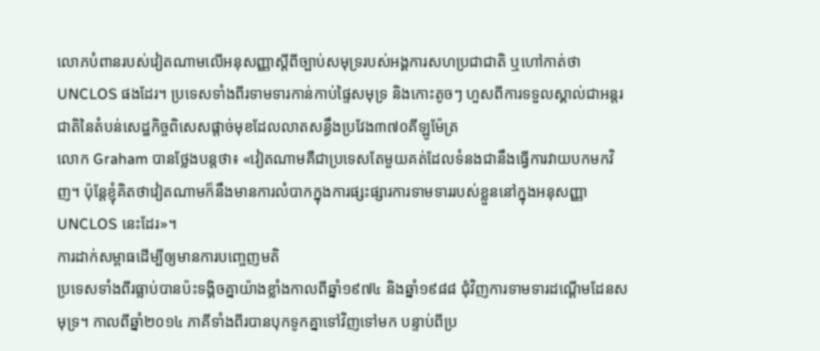លោភបំពានរបស់វៀតណាមលើអនុសញ្ញាស្តីពីច្បាប់សមុទ្ររបស់អង្គការសហប្រជាជាតិ ឬហៅកាត់ថា UNCLOS ផងដែរ។ ប្រទេសទាំងពីរទាមទារកាន់កាប់ផ្ទៃសមុទ្រ និងកោះតូចៗ ហួសពីការទទួលស្គាល់ជាអន្តរជាតិនៃតំបន់សេដ្ឋកិច្ចពិសេសផ្តាច់មុខដែលលាតសន្ធឹងប្រវែង៣៧០គីឡូម៉ែត្រ
លោក Graham បានថ្លែងបន្តថា៖ «វៀតណាមគឺជាប្រទេសតែមួយគត់ដែលទំនងជានឹងធ្វើការវាយបកមកវិញ។ ប៉ុន្តែខ្ញុំគិតថាវៀតណាមក៏នឹងមានការលំបាកក្នុងការផ្សះផ្សារការទាមទាររបស់ខ្លួននៅក្នុងអនុសញ្ញា UNCLOS នេះដែរ»។
ការដាក់សម្ពាធដើម្បីឲ្យមានការបញ្ចេញមតិ
ប្រទេសទាំងពីរធ្លាប់បានប៉ះទង្គិចគ្នាយ៉ាងខ្លាំងកាលពីឆ្នាំ១៩៧៤ និងឆ្នាំ១៩៨៨ ជុំវិញការទាមទារដណ្ដើមដែនសមុទ្រ។ កាលពីឆ្នាំ២០១៤ ភាគីទាំងពីរបានបុកទូកគ្នាទៅវិញទៅមក បន្ទាប់ពីប្រ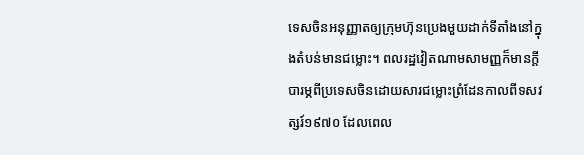ទេសចិនអនុញ្ញាតឲ្យក្រុមហ៊ុនប្រេងមួយដាក់ទីតាំងនៅក្នុងតំបន់មានជម្លោះ។ ពលរដ្ឋវៀតណាមសាមញ្ញក៏មានក្តីបារម្ភពីប្រទេសចិនដោយសារជម្លោះព្រំដែនកាលពីទសវត្សរ៍១៩៧០ ដែលពេល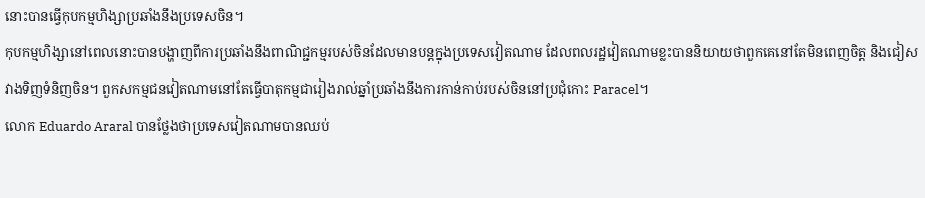នោះបានធ្វើកុបកម្មហិង្សាប្រឆាំងនឹងប្រទេសចិន។
កុបកម្មហិង្សានៅពេលនោះបានបង្ហាញពីការប្រឆាំងនឹងពាណិជ្ជកម្មរបស់ចិនដែលមានបន្តក្នុងប្រទេសវៀតណាម ដែលពលរដ្ឋវៀតណាមខ្លះបាននិយាយថាពួកគេនៅតែមិនពេញចិត្ត និងជៀសវាងទិញទំនិញចិន។ ពួកសកម្មជនវៀតណាមនៅតែធ្វើបាតុកម្មជារៀងរាល់ឆ្នាំប្រឆាំងនឹងការកាន់កាប់របស់ចិននៅប្រជុំកោះ Paracel។
លោក Eduardo Araral បានថ្លែងថាប្រទេសវៀតណាមបានឈប់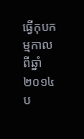ធ្វើកុបកម្មកាលពីឆ្នាំ២០១៤ ប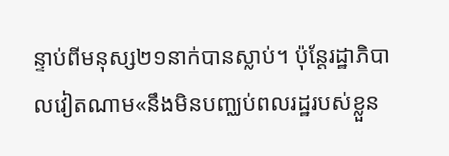ន្ទាប់ពីមនុស្ស២១នាក់បានស្លាប់។ ប៉ុន្តែរដ្ឋាភិបាលវៀតណាម«នឹងមិនបញ្ឈប់ពលរដ្ឋរបស់ខ្លួន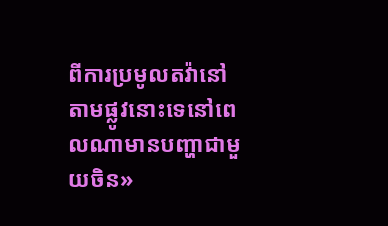ពីការប្រមូលតវ៉ានៅតាមផ្លូវនោះទេនៅពេលណាមានបញ្ហាជាមួយចិន»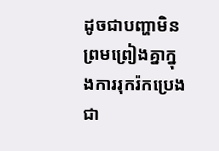ដូចជាបញ្ហាមិនព្រមព្រៀងគ្នាក្នុងការរុករ៉កប្រេងជា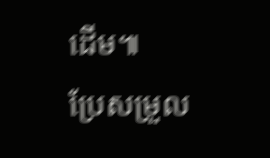ដើម៕
ប្រែសម្រួល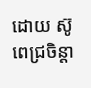ដោយ ស៊ូ ពេជ្រចិន្តា